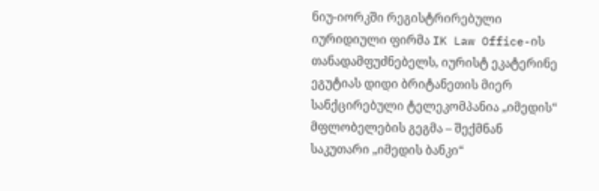ნიუ-იორკში რეგისტრირებული იურიდიული ფირმა IK Law Office-ის თანადამფუძნებელს, იურისტ ეკატერინე ეგუტიას დიდი ბრიტანეთის მიერ სანქცირებული ტელეკომპანია „იმედის“ მფლობელების გეგმა – შექმნან საკუთარი „იმედის ბანკი“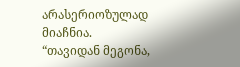არასერიოზულად მიაჩნია.
“თავიდან მეგონა,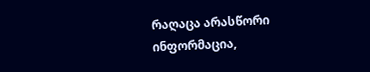რაღაცა არასწორი ინფორმაცია,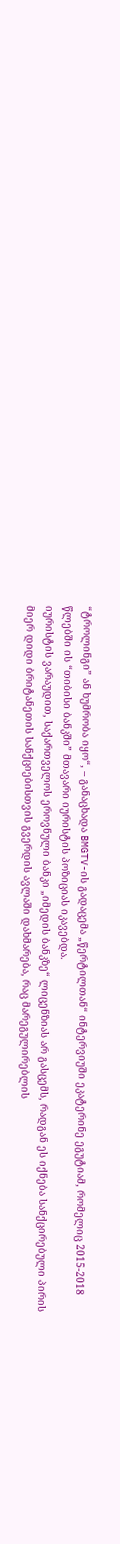“ტროლინგი” ან ხუმრობა იყო“, – განაცხადა BMGTV-ის გადაცემა „წერტილთან“ ინტერვიუში ეკატერინე ეგუტიამ, რომელიც 2015-2018 წლებში ის “თიბისი ბანკში” მთავარი იურისტის პოზიციას იკავებდა.
იურისტის ვარაუდით, საქართველოს ეროვნული ბანკი „იმედის ბანკზე“ ლიცენზიას არ გასცემს, რადგან ეს იქნება სანქცირებული პირის მიერ დიდი ბრიტანეთის სანქციებისთვის გვერდის ავლაში დახმარება, რაც მარეგულირებლის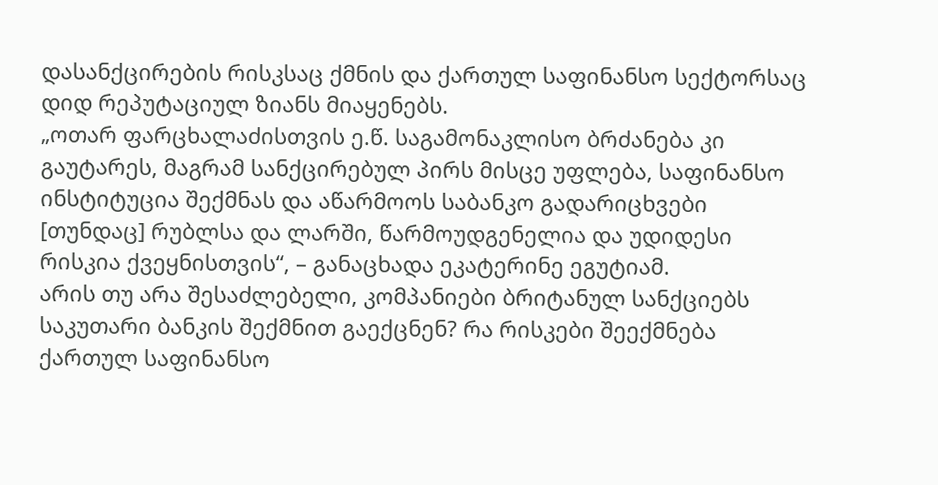დასანქცირების რისკსაც ქმნის და ქართულ საფინანსო სექტორსაც დიდ რეპუტაციულ ზიანს მიაყენებს.
„ოთარ ფარცხალაძისთვის ე.წ. საგამონაკლისო ბრძანება კი გაუტარეს, მაგრამ სანქცირებულ პირს მისცე უფლება, საფინანსო ინსტიტუცია შექმნას და აწარმოოს საბანკო გადარიცხვები [თუნდაც] რუბლსა და ლარში, წარმოუდგენელია და უდიდესი რისკია ქვეყნისთვის“, – განაცხადა ეკატერინე ეგუტიამ.
არის თუ არა შესაძლებელი, კომპანიები ბრიტანულ სანქციებს საკუთარი ბანკის შექმნით გაექცნენ? რა რისკები შეექმნება ქართულ საფინანსო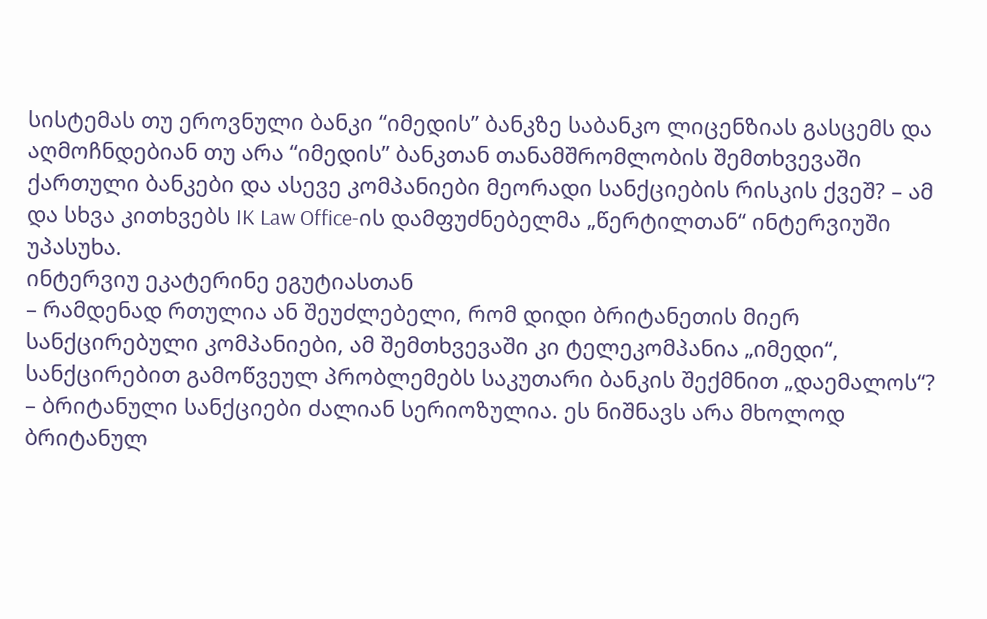სისტემას თუ ეროვნული ბანკი “იმედის” ბანკზე საბანკო ლიცენზიას გასცემს და აღმოჩნდებიან თუ არა “იმედის” ბანკთან თანამშრომლობის შემთხვევაში ქართული ბანკები და ასევე კომპანიები მეორადი სანქციების რისკის ქვეშ? – ამ და სხვა კითხვებს IK Law Office-ის დამფუძნებელმა „წერტილთან“ ინტერვიუში უპასუხა.
ინტერვიუ ეკატერინე ეგუტიასთან
– რამდენად რთულია ან შეუძლებელი, რომ დიდი ბრიტანეთის მიერ სანქცირებული კომპანიები, ამ შემთხვევაში კი ტელეკომპანია „იმედი“, სანქცირებით გამოწვეულ პრობლემებს საკუთარი ბანკის შექმნით „დაემალოს“?
– ბრიტანული სანქციები ძალიან სერიოზულია. ეს ნიშნავს არა მხოლოდ ბრიტანულ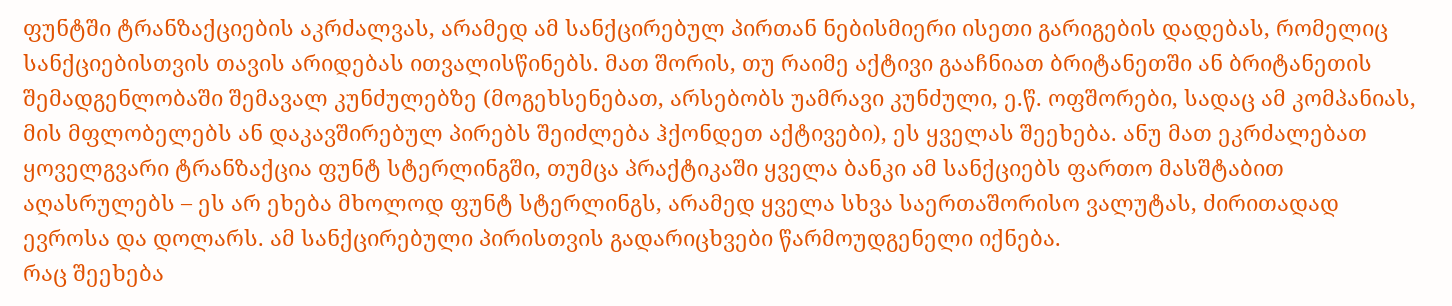ფუნტში ტრანზაქციების აკრძალვას, არამედ ამ სანქცირებულ პირთან ნებისმიერი ისეთი გარიგების დადებას, რომელიც სანქციებისთვის თავის არიდებას ითვალისწინებს. მათ შორის, თუ რაიმე აქტივი გააჩნიათ ბრიტანეთში ან ბრიტანეთის შემადგენლობაში შემავალ კუნძულებზე (მოგეხსენებათ, არსებობს უამრავი კუნძული, ე.წ. ოფშორები, სადაც ამ კომპანიას, მის მფლობელებს ან დაკავშირებულ პირებს შეიძლება ჰქონდეთ აქტივები), ეს ყველას შეეხება. ანუ მათ ეკრძალებათ ყოველგვარი ტრანზაქცია ფუნტ სტერლინგში, თუმცა პრაქტიკაში ყველა ბანკი ამ სანქციებს ფართო მასშტაბით აღასრულებს – ეს არ ეხება მხოლოდ ფუნტ სტერლინგს, არამედ ყველა სხვა საერთაშორისო ვალუტას, ძირითადად ევროსა და დოლარს. ამ სანქცირებული პირისთვის გადარიცხვები წარმოუდგენელი იქნება.
რაც შეეხება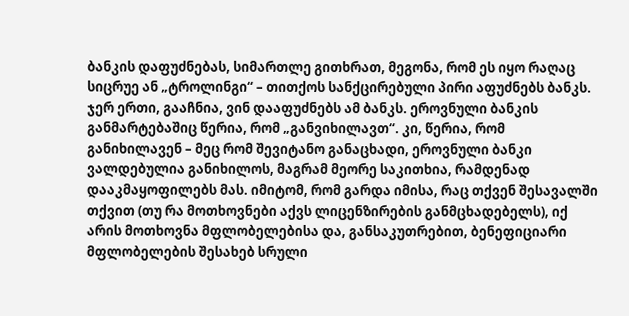ბანკის დაფუძნებას, სიმართლე გითხრათ, მეგონა, რომ ეს იყო რაღაც სიცრუე ან „ტროლინგი“ – თითქოს სანქცირებული პირი აფუძნებს ბანკს. ჯერ ერთი, გააჩნია, ვინ დააფუძნებს ამ ბანკს. ეროვნული ბანკის განმარტებაშიც წერია, რომ „განვიხილავთ“. კი, წერია, რომ განიხილავენ – მეც რომ შევიტანო განაცხადი, ეროვნული ბანკი ვალდებულია განიხილოს, მაგრამ მეორე საკითხია, რამდენად დააკმაყოფილებს მას. იმიტომ, რომ გარდა იმისა, რაც თქვენ შესავალში თქვით (თუ რა მოთხოვნები აქვს ლიცენზირების განმცხადებელს), იქ არის მოთხოვნა მფლობელებისა და, განსაკუთრებით, ბენეფიციარი მფლობელების შესახებ სრული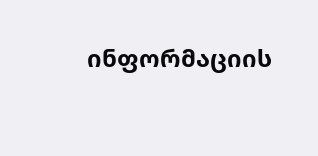ინფორმაციის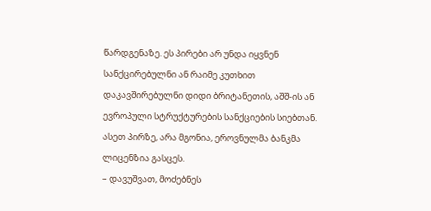წარდგენაზე. ეს პირები არ უნდა იყვნენ სანქცირებულნი ან რაიმე კუთხით დაკავშირებულნი დიდი ბრიტანეთის, აშშ-ის ან ევროპული სტრუქტურების სანქციების სიებთან. ასეთ პირზე, არა მგონია, ეროვნულმა ბანკმა ლიცენზია გასცეს.
– დავუშვათ, მოძებნეს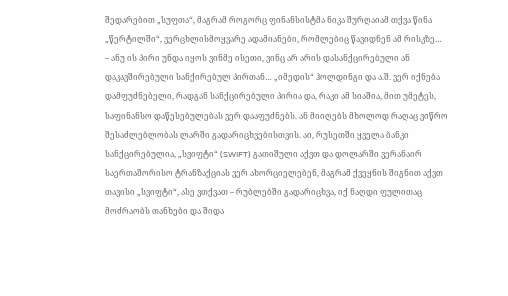შედარებით „სუფთა“, მაგრამ როგორც ფინანსისტმა ნიკა შურღაიამ თქვა წინა „წერტილში“, ვერცხლისმოყვარე ადამიანები, რომლებიც წავიდნენ ამ რისკზე…
– ანუ ის პირი უნდა იყოს ვინმე ისეთი, ვინც არ არის დასანქცირებული ან დაკავშირებული სანქირებულ პირთან… „იმედის“ ჰოლდინგი და ა.შ. ვერ იქნება დამფუძნებელი, რადგან სანქცირებული პირია და, რაკი ამ სიაშია, მით უმეტეს, საფინანსო დაწესებულებას ვერ დააფუძნებს. ან მიიღებს მხოლოდ რაღაც ვიწრო შესაძლებლობას ლარში გადარიცხვებისთვის. აი, რუსეთში ყველა ბანკი სანქცირებულია, „სვიფტი“ (SWIFT) გათიშული აქვთ და დოლარში ვერანაირ საერთაშორისო ტრანზაქციას ვერ ახორციელებენ, მაგრამ ქვეყნის შიგნით აქვთ თავისი „სვიფტი“, ასე ვთქვათ – რუბლებში გადარიცხვა, იქ ნაღდი ფულითაც მოძრაობს თანხები და შიდა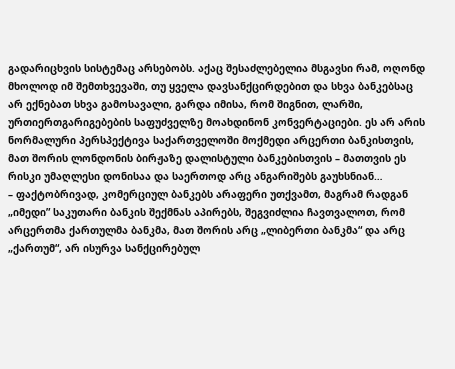გადარიცხვის სისტემაც არსებობს. აქაც შესაძლებელია მსგავსი რამ, ოღონდ მხოლოდ იმ შემთხვევაში, თუ ყველა დავსანქცირდებით და სხვა ბანკებსაც არ ექნებათ სხვა გამოსავალი, გარდა იმისა, რომ შიგნით, ლარში, ურთიერთგარიგებების საფუძველზე მოახდინონ კონვერტაციები. ეს არ არის ნორმალური პერსპექტივა საქართველოში მოქმედი არცერთი ბანკისთვის, მათ შორის ლონდონის ბირჟაზე დალისტული ბანკებისთვის – მათთვის ეს რისკი უმაღლესი დონისაა და საერთოდ არც ანგარიშებს გაუხსნიან…
– ფაქტობრივად, კომერციულ ბანკებს არაფერი უთქვამთ, მაგრამ რადგან „იმედი” საკუთარი ბანკის შექმნას აპირებს, შეგვიძლია ჩავთვალოთ, რომ არცერთმა ქართულმა ბანკმა, მათ შორის არც „ლიბერთი ბანკმა“ და არც „ქართუმ“, არ ისურვა სანქცირებულ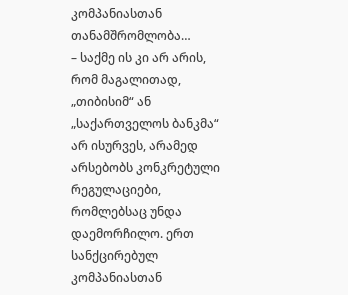კომპანიასთან თანამშრომლობა…
– საქმე ის კი არ არის, რომ მაგალითად, „თიბისიმ“ ან „საქართველოს ბანკმა“ არ ისურვეს, არამედ არსებობს კონკრეტული რეგულაციები, რომლებსაც უნდა დაემორჩილო. ერთ სანქცირებულ კომპანიასთან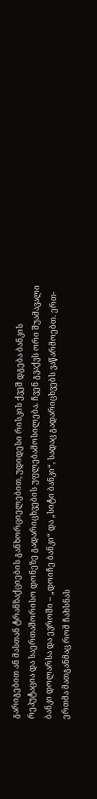გარიგებით ან მასთან ტრანზაქციების განხორციელებით, უდიდესი რისკის ქვეშ დგება ბანკის რეპუტაცია და საერთაშორისო დონეზე გადარიცხვების უფლებამოსილება. ჩვენ გვაქვს ორი შუამავალი ბანკი დოლარსა და ევროში – „დოიჩე ბანკი“ და „სიტი ბანკი“, სადაც გადარიცხვებს ვაწარმოებთ. ერთ-ერთმა მათგანმაც რომ ჩახსნას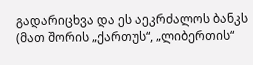გადარიცხვა და ეს აეკრძალოს ბანკს (მათ შორის „ქართუს“, „ლიბერთის“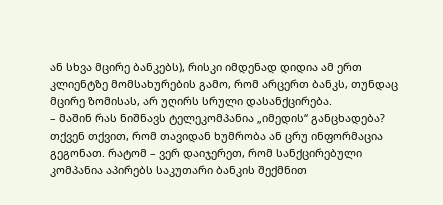ან სხვა მცირე ბანკებს), რისკი იმდენად დიდია ამ ერთ კლიენტზე მომსახურების გამო, რომ არცერთ ბანკს, თუნდაც მცირე ზომისას, არ უღირს სრული დასანქცირება.
– მაშინ რას ნიშნავს ტელეკომპანია „იმედის“ განცხადება? თქვენ თქვით, რომ თავიდან ხუმრობა ან ცრუ ინფორმაცია გეგონათ. რატომ – ვერ დაიჯერეთ, რომ სანქცირებული კომპანია აპირებს საკუთარი ბანკის შექმნით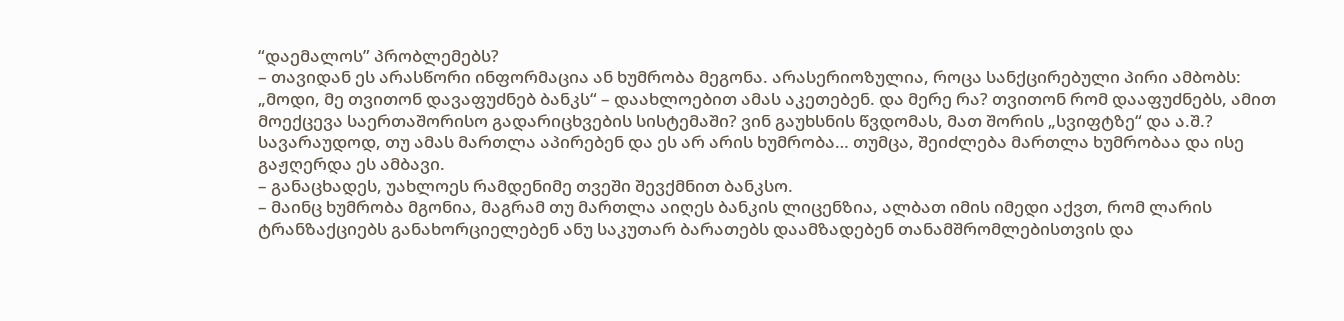“დაემალოს” პრობლემებს?
– თავიდან ეს არასწორი ინფორმაცია ან ხუმრობა მეგონა. არასერიოზულია, როცა სანქცირებული პირი ამბობს: „მოდი, მე თვითონ დავაფუძნებ ბანკს“ – დაახლოებით ამას აკეთებენ. და მერე რა? თვითონ რომ დააფუძნებს, ამით მოექცევა საერთაშორისო გადარიცხვების სისტემაში? ვინ გაუხსნის წვდომას, მათ შორის „სვიფტზე“ და ა.შ.? სავარაუდოდ, თუ ამას მართლა აპირებენ და ეს არ არის ხუმრობა… თუმცა, შეიძლება მართლა ხუმრობაა და ისე გაჟღერდა ეს ამბავი.
– განაცხადეს, უახლოეს რამდენიმე თვეში შევქმნით ბანკსო.
– მაინც ხუმრობა მგონია, მაგრამ თუ მართლა აიღეს ბანკის ლიცენზია, ალბათ იმის იმედი აქვთ, რომ ლარის ტრანზაქციებს განახორციელებენ ანუ საკუთარ ბარათებს დაამზადებენ თანამშრომლებისთვის და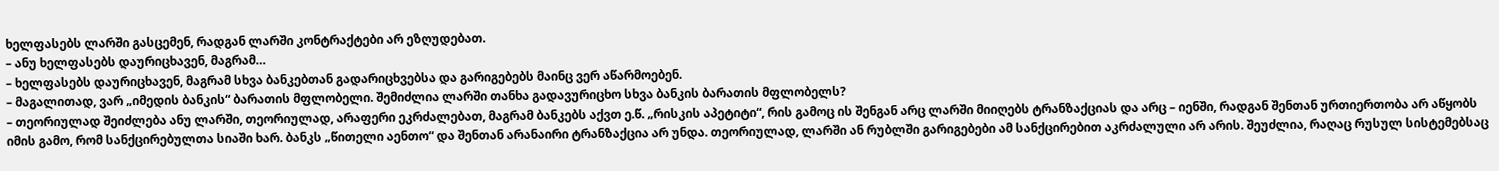ხელფასებს ლარში გასცემენ, რადგან ლარში კონტრაქტები არ ეზღუდებათ.
– ანუ ხელფასებს დაურიცხავენ, მაგრამ…
– ხელფასებს დაურიცხავენ, მაგრამ სხვა ბანკებთან გადარიცხვებსა და გარიგებებს მაინც ვერ აწარმოებენ.
– მაგალითად, ვარ „იმედის ბანკის“ ბარათის მფლობელი. შემიძლია ლარში თანხა გადავურიცხო სხვა ბანკის ბარათის მფლობელს?
– თეორიულად შეიძლება ანუ ლარში, თეორიულად, არაფერი ეკრძალებათ, მაგრამ ბანკებს აქვთ ე.წ. „რისკის აპეტიტი“, რის გამოც ის შენგან არც ლარში მიიღებს ტრანზაქციას და არც – იენში, რადგან შენთან ურთიერთობა არ აწყობს იმის გამო, რომ სანქცირებულთა სიაში ხარ. ბანკს „წითელი აენთო“ და შენთან არანაირი ტრანზაქცია არ უნდა. თეორიულად, ლარში ან რუბლში გარიგებები ამ სანქცირებით აკრძალული არ არის. შეუძლია, რაღაც რუსულ სისტემებსაც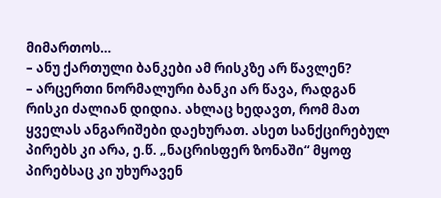მიმართოს…
– ანუ ქართული ბანკები ამ რისკზე არ წავლენ?
– არცერთი ნორმალური ბანკი არ წავა, რადგან რისკი ძალიან დიდია. ახლაც ხედავთ, რომ მათ ყველას ანგარიშები დაეხურათ. ასეთ სანქცირებულ პირებს კი არა, ე.წ. „ნაცრისფერ ზონაში“ მყოფ პირებსაც კი უხურავენ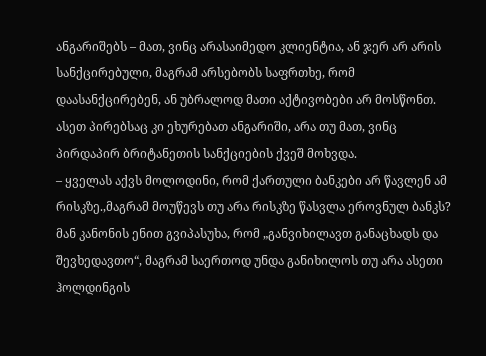ანგარიშებს – მათ, ვინც არასაიმედო კლიენტია, ან ჯერ არ არის სანქცირებული, მაგრამ არსებობს საფრთხე, რომ დაასანქცირებენ, ან უბრალოდ მათი აქტივობები არ მოსწონთ. ასეთ პირებსაც კი ეხურებათ ანგარიში, არა თუ მათ, ვინც პირდაპირ ბრიტანეთის სანქციების ქვეშ მოხვდა.
– ყველას აქვს მოლოდინი, რომ ქართული ბანკები არ წავლენ ამ რისკზე.,მაგრამ მოუწევს თუ არა რისკზე წასვლა ეროვნულ ბანკს? მან კანონის ენით გვიპასუხა, რომ „განვიხილავთ განაცხადს და შევხედავთო“, მაგრამ საერთოდ უნდა განიხილოს თუ არა ასეთი ჰოლდინგის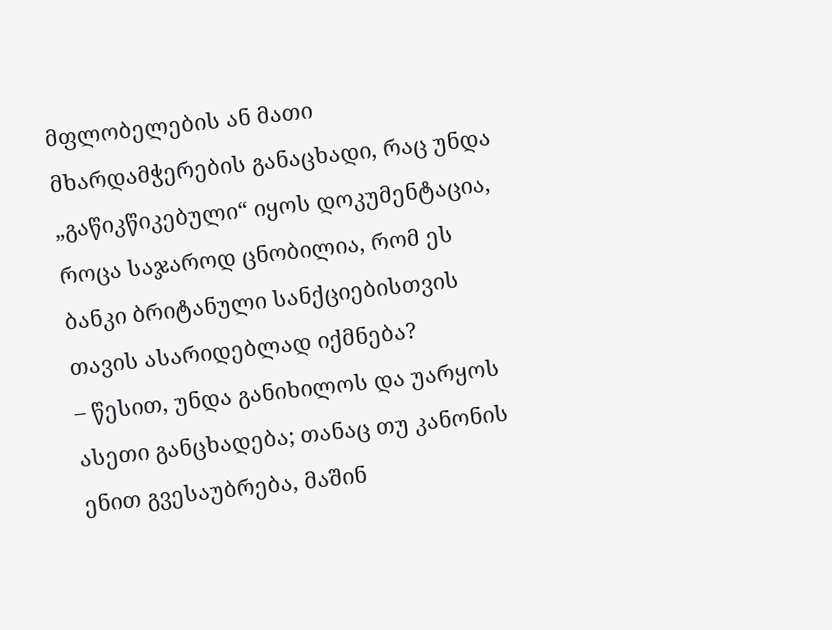მფლობელების ან მათი მხარდამჭერების განაცხადი, რაც უნდა „გაწიკწიკებული“ იყოს დოკუმენტაცია, როცა საჯაროდ ცნობილია, რომ ეს ბანკი ბრიტანული სანქციებისთვის თავის ასარიდებლად იქმნება?
– წესით, უნდა განიხილოს და უარყოს ასეთი განცხადება; თანაც თუ კანონის ენით გვესაუბრება, მაშინ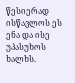წესიერად ისწავლოს ეს ენა და ისე უპასუხოს ხალხს.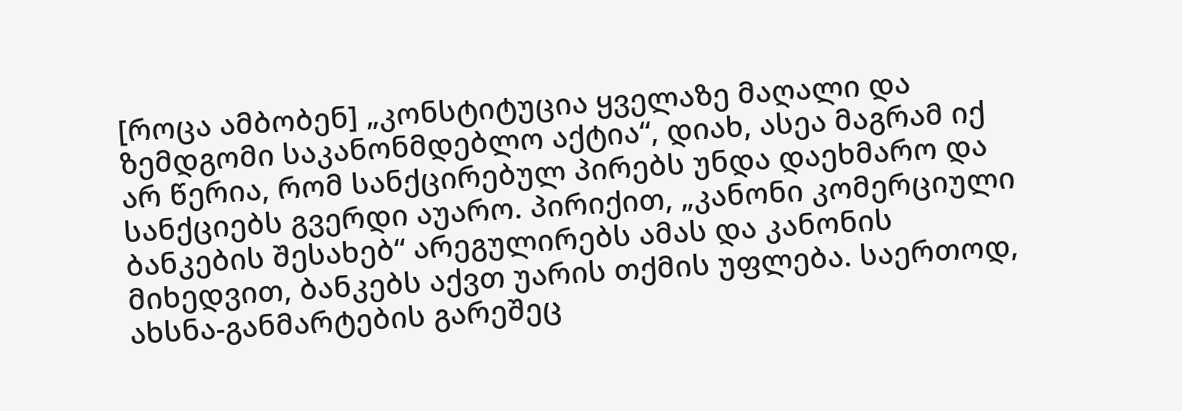[როცა ამბობენ] „კონსტიტუცია ყველაზე მაღალი და ზემდგომი საკანონმდებლო აქტია“, დიახ, ასეა მაგრამ იქ არ წერია, რომ სანქცირებულ პირებს უნდა დაეხმარო და სანქციებს გვერდი აუარო. პირიქით, „კანონი კომერციული ბანკების შესახებ“ არეგულირებს ამას და კანონის მიხედვით, ბანკებს აქვთ უარის თქმის უფლება. საერთოდ, ახსნა-განმარტების გარეშეც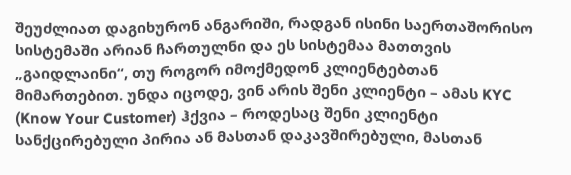შეუძლიათ დაგიხურონ ანგარიში, რადგან ისინი საერთაშორისო სისტემაში არიან ჩართულნი და ეს სისტემაა მათთვის „გაიდლაინი“, თუ როგორ იმოქმედონ კლიენტებთან მიმართებით. უნდა იცოდე, ვინ არის შენი კლიენტი – ამას KYC (Know Your Customer) ჰქვია – როდესაც შენი კლიენტი სანქცირებული პირია ან მასთან დაკავშირებული, მასთან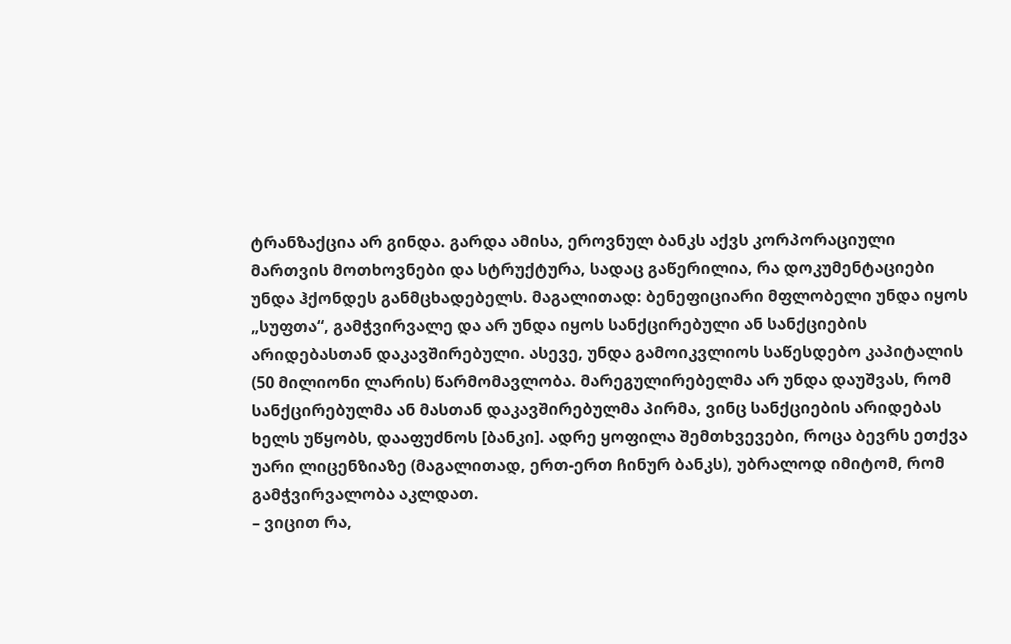ტრანზაქცია არ გინდა. გარდა ამისა, ეროვნულ ბანკს აქვს კორპორაციული მართვის მოთხოვნები და სტრუქტურა, სადაც გაწერილია, რა დოკუმენტაციები უნდა ჰქონდეს განმცხადებელს. მაგალითად: ბენეფიციარი მფლობელი უნდა იყოს „სუფთა“, გამჭვირვალე და არ უნდა იყოს სანქცირებული ან სანქციების არიდებასთან დაკავშირებული. ასევე, უნდა გამოიკვლიოს საწესდებო კაპიტალის (50 მილიონი ლარის) წარმომავლობა. მარეგულირებელმა არ უნდა დაუშვას, რომ სანქცირებულმა ან მასთან დაკავშირებულმა პირმა, ვინც სანქციების არიდებას ხელს უწყობს, დააფუძნოს [ბანკი]. ადრე ყოფილა შემთხვევები, როცა ბევრს ეთქვა უარი ლიცენზიაზე (მაგალითად, ერთ-ერთ ჩინურ ბანკს), უბრალოდ იმიტომ, რომ გამჭვირვალობა აკლდათ.
– ვიცით რა,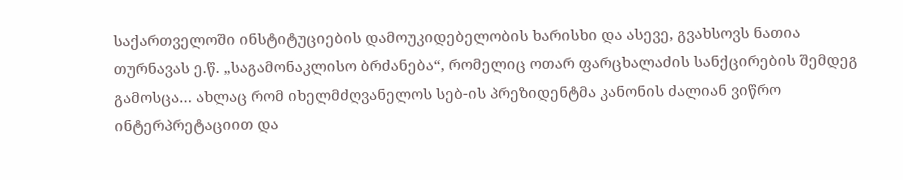საქართველოში ინსტიტუციების დამოუკიდებელობის ხარისხი და ასევე, გვახსოვს ნათია თურნავას ე.წ. „საგამონაკლისო ბრძანება“, რომელიც ოთარ ფარცხალაძის სანქცირების შემდეგ გამოსცა… ახლაც რომ იხელმძღვანელოს სებ-ის პრეზიდენტმა კანონის ძალიან ვიწრო ინტერპრეტაციით და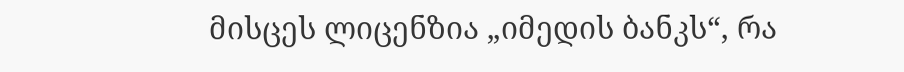მისცეს ლიცენზია „იმედის ბანკს“, რა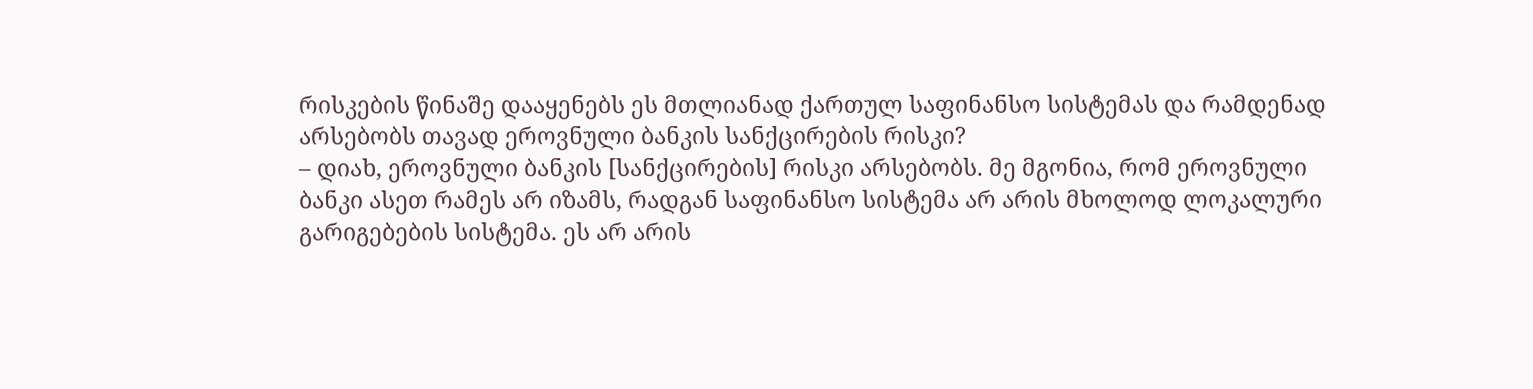რისკების წინაშე დააყენებს ეს მთლიანად ქართულ საფინანსო სისტემას და რამდენად არსებობს თავად ეროვნული ბანკის სანქცირების რისკი?
– დიახ, ეროვნული ბანკის [სანქცირების] რისკი არსებობს. მე მგონია, რომ ეროვნული ბანკი ასეთ რამეს არ იზამს, რადგან საფინანსო სისტემა არ არის მხოლოდ ლოკალური გარიგებების სისტემა. ეს არ არის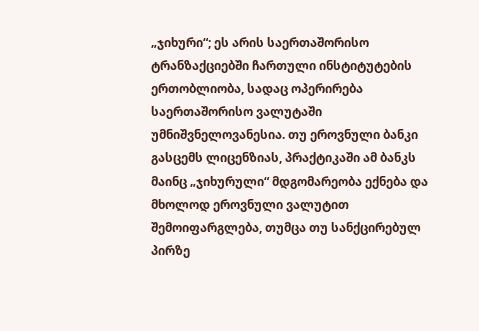„ჯიხური“; ეს არის საერთაშორისო ტრანზაქციებში ჩართული ინსტიტუტების ერთობლიობა, სადაც ოპერირება საერთაშორისო ვალუტაში უმნიშვნელოვანესია. თუ ეროვნული ბანკი გასცემს ლიცენზიას, პრაქტიკაში ამ ბანკს მაინც „ჯიხურული“ მდგომარეობა ექნება და მხოლოდ ეროვნული ვალუტით შემოიფარგლება, თუმცა თუ სანქცირებულ პირზე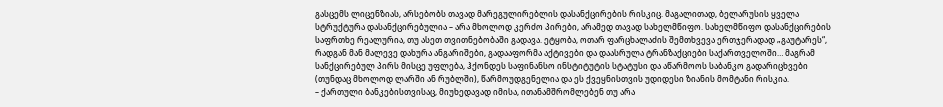გასცემს ლიცენზიას, არსებობს თავად მარეგულირებლის დასანქცირების რისკიც. მაგალითად, ბელარუსის ყველა სტრუქტურა დასანქცირებულია – არა მხოლოდ კერძო პირები, არამედ თავად სახელმწიფო. სახელმწიფო დასანქცირების საფრთხე რეალურია, თუ ასეთ თვითნებობაში გადავა. ეტყობა, ოთარ ფარცხალაძის შემთხვევა ერთჯერადად „გაუტარეს“, რადგან მან მალევე დახურა ანგარიშები, გადააფორმა აქტივები და დაასრულა ტრანზაქციები საქართველოში… მაგრამ სანქცირებულ პირს მისცე უფლება, ჰქონდეს საფინანსო ინსტიტუტის სტატუსი და აწარმოოს საბანკო გადარიცხვები (თუნდაც მხოლოდ ლარში ან რუბლში), წარმოუდგენელია და ეს ქვეყნისთვის უდიდესი ზიანის მომტანი რისკია.
– ქართული ბანკებისთვისაც, მიუხედავად იმისა, ითანამშრომლებენ თუ არა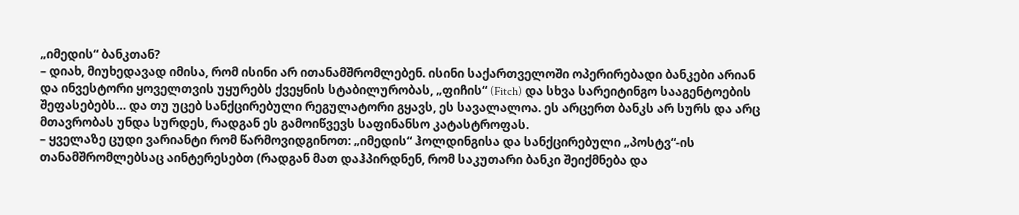„იმედის“ ბანკთან?
– დიახ, მიუხედავად იმისა, რომ ისინი არ ითანამშრომლებენ. ისინი საქართველოში ოპერირებადი ბანკები არიან და ინვესტორი ყოველთვის უყურებს ქვეყნის სტაბილურობას, „ფიჩის“ (Fitch) და სხვა სარეიტინგო სააგენტოების შეფასებებს… და თუ უცებ სანქცირებული რეგულატორი გყავს, ეს სავალალოა. ეს არცერთ ბანკს არ სურს და არც მთავრობას უნდა სურდეს, რადგან ეს გამოიწვევს საფინანსო კატასტროფას.
– ყველაზე ცუდი ვარიანტი რომ წარმოვიდგინოთ: „იმედის“ ჰოლდინგისა და სანქცირებული „პოსტვ“-ის თანამშრომლებსაც აინტერესებთ (რადგან მათ დაჰპირდნენ, რომ საკუთარი ბანკი შეიქმნება და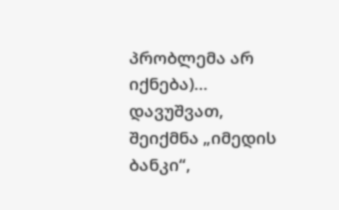პრობლემა არ იქნება)… დავუშვათ, შეიქმნა „იმედის ბანკი“,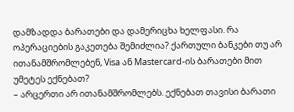დამზადდა ბარათები და დამერიცხა ხელფასი. რა ოპერაციების გაკეთება შემიძლია? ქართული ბანკები თუ არ ითანამშრომლებენ, Visa ან Mastercard-ის ბარათები მით უმეტეს ექნებათ?
– არცერთი არ ითანამშრომლებს. ექნებათ თავისი ბარათი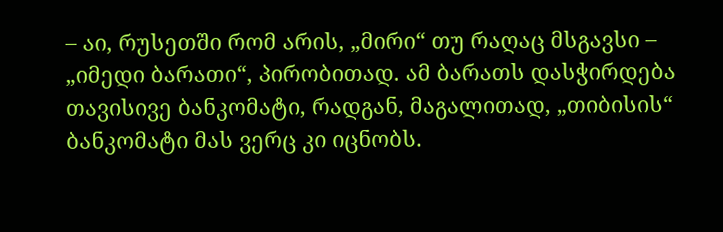– აი, რუსეთში რომ არის, „მირი“ თუ რაღაც მსგავსი – „იმედი ბარათი“, პირობითად. ამ ბარათს დასჭირდება თავისივე ბანკომატი, რადგან, მაგალითად, „თიბისის“ ბანკომატი მას ვერც კი იცნობს.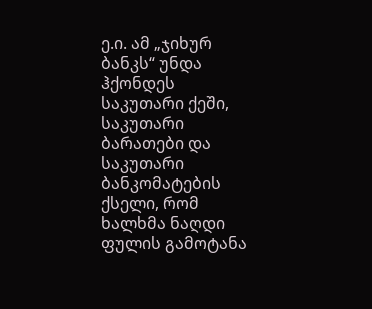ე.ი. ამ „ჯიხურ ბანკს“ უნდა ჰქონდეს საკუთარი ქეში, საკუთარი ბარათები და საკუთარი ბანკომატების ქსელი, რომ ხალხმა ნაღდი ფულის გამოტანა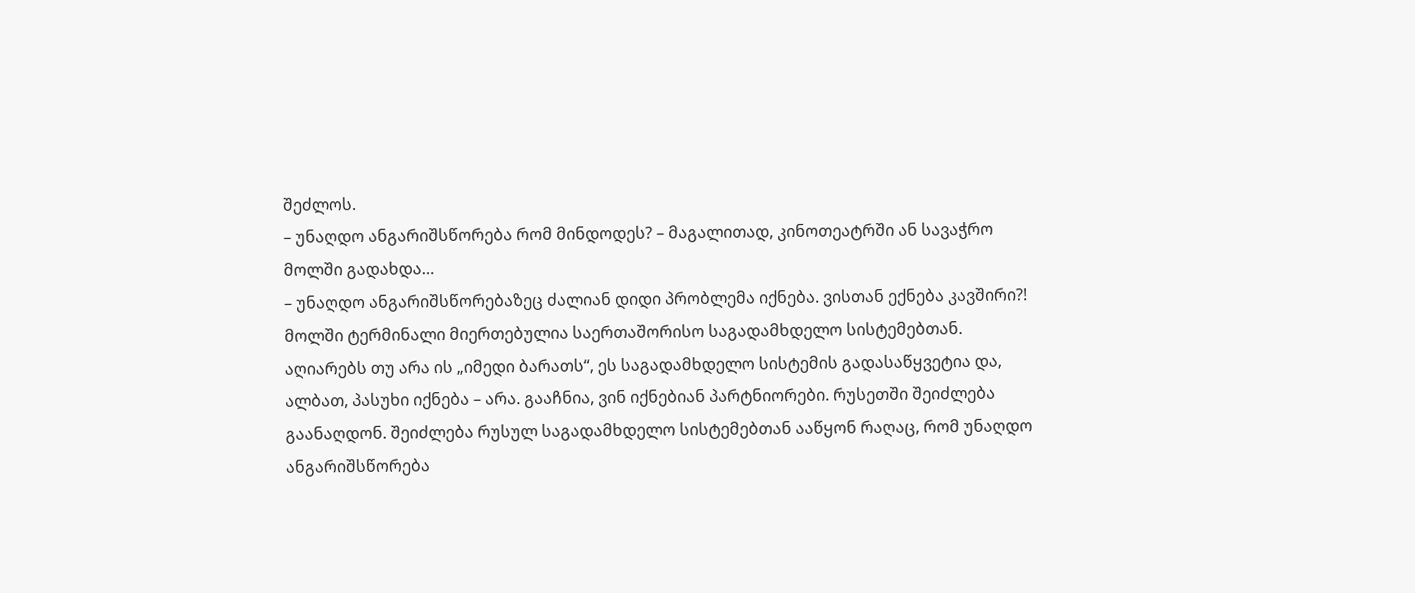შეძლოს.
– უნაღდო ანგარიშსწორება რომ მინდოდეს? – მაგალითად, კინოთეატრში ან სავაჭრო მოლში გადახდა…
– უნაღდო ანგარიშსწორებაზეც ძალიან დიდი პრობლემა იქნება. ვისთან ექნება კავშირი?! მოლში ტერმინალი მიერთებულია საერთაშორისო საგადამხდელო სისტემებთან. აღიარებს თუ არა ის „იმედი ბარათს“, ეს საგადამხდელო სისტემის გადასაწყვეტია და, ალბათ, პასუხი იქნება – არა. გააჩნია, ვინ იქნებიან პარტნიორები. რუსეთში შეიძლება გაანაღდონ. შეიძლება რუსულ საგადამხდელო სისტემებთან ააწყონ რაღაც, რომ უნაღდო ანგარიშსწორება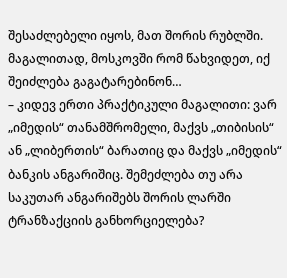შესაძლებელი იყოს, მათ შორის რუბლში. მაგალითად, მოსკოვში რომ წახვიდეთ, იქ შეიძლება გაგატარებინონ…
– კიდევ ერთი პრაქტიკული მაგალითი: ვარ „იმედის“ თანამშრომელი, მაქვს „თიბისის“ ან „ლიბერთის“ ბარათიც და მაქვს „იმედის“ ბანკის ანგარიშიც. შემეძლება თუ არა საკუთარ ანგარიშებს შორის ლარში ტრანზაქციის განხორციელება?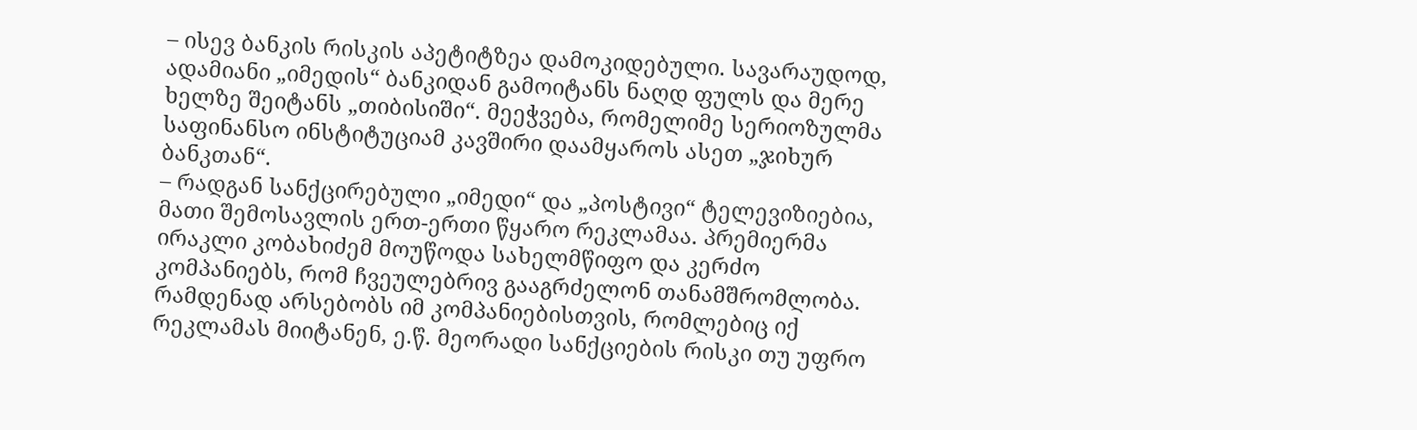– ისევ ბანკის რისკის აპეტიტზეა დამოკიდებული. სავარაუდოდ, ადამიანი „იმედის“ ბანკიდან გამოიტანს ნაღდ ფულს და მერე ხელზე შეიტანს „თიბისიში“. მეეჭვება, რომელიმე სერიოზულმა საფინანსო ინსტიტუციამ კავშირი დაამყაროს ასეთ „ჯიხურ ბანკთან“.
– რადგან სანქცირებული „იმედი“ და „პოსტივი“ ტელევიზიებია, მათი შემოსავლის ერთ-ერთი წყარო რეკლამაა. პრემიერმა ირაკლი კობახიძემ მოუწოდა სახელმწიფო და კერძო კომპანიებს, რომ ჩვეულებრივ გააგრძელონ თანამშრომლობა. რამდენად არსებობს იმ კომპანიებისთვის, რომლებიც იქ რეკლამას მიიტანენ, ე.წ. მეორადი სანქციების რისკი თუ უფრო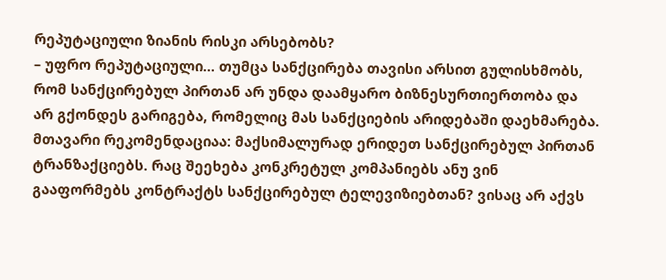რეპუტაციული ზიანის რისკი არსებობს?
– უფრო რეპუტაციული… თუმცა სანქცირება თავისი არსით გულისხმობს, რომ სანქცირებულ პირთან არ უნდა დაამყარო ბიზნესურთიერთობა და არ გქონდეს გარიგება, რომელიც მას სანქციების არიდებაში დაეხმარება. მთავარი რეკომენდაციაა: მაქსიმალურად ერიდეთ სანქცირებულ პირთან ტრანზაქციებს. რაც შეეხება კონკრეტულ კომპანიებს ანუ ვინ გააფორმებს კონტრაქტს სანქცირებულ ტელევიზიებთან? ვისაც არ აქვს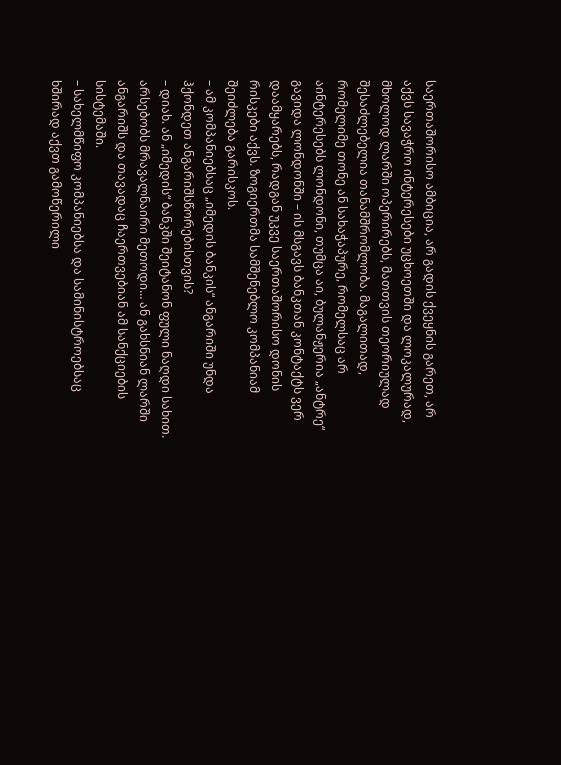საერთაშორისო ამბიცია, არ გადის ქვეყნის გარეთ, არ აქვს სავაჭრო ინტერესები უცხოეთში და ლოკალურად, მხოლოდ ლარში ოპერირებს, მათთვის თეორიულად შესაძლებელია თანამშრომლობა. მაგალითად, რომელიმე თონე ან სახაჭაპურე, რომელსაც არ აინტერესებს ლონდონი, თუმცა აი, ბულანჟერია „ანტრე“ გავიდა ლონდონში – ის მსგავს ბანკთან კონტაქტს ვერ დაამყარებს, რადგან უკვე საერთაშორისო დონის რისკები აქვს. ზოგიერთმა სამშენებლო კომპანიამ შეიძლება გარისკოს.
– ამ კომპანიებსაც „იმედის ბანკის“ ანგარიში უნდა ჰქონდეთ ანგარიშსწორებისთვის?
– დიახ. ან „იმედის“ ბანკში შეიტანონ ფული ნაღდი სახით. არსებობს მრავალნაირი მეთოდი… ან გახსნიან ლარში ანგარიშს და თავადაც ჩაერთვებიან ამ სანქციების სისტემაში.
– სახელმწიფო კომპანიებსა და სამინისტროებსაც ხშირად აქვთ გამოწერილი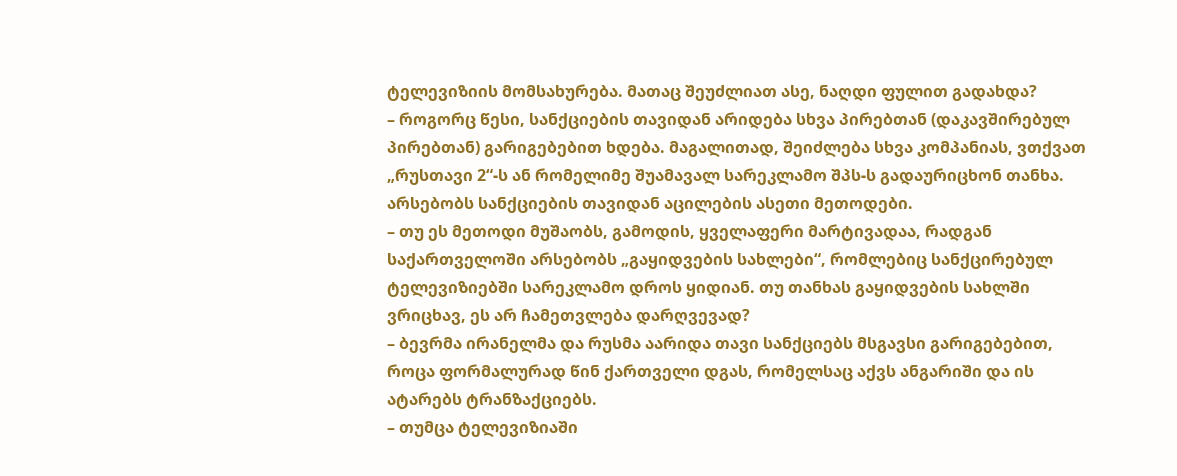ტელევიზიის მომსახურება. მათაც შეუძლიათ ასე, ნაღდი ფულით გადახდა?
– როგორც წესი, სანქციების თავიდან არიდება სხვა პირებთან (დაკავშირებულ პირებთან) გარიგებებით ხდება. მაგალითად, შეიძლება სხვა კომპანიას, ვთქვათ „რუსთავი 2“-ს ან რომელიმე შუამავალ სარეკლამო შპს-ს გადაურიცხონ თანხა. არსებობს სანქციების თავიდან აცილების ასეთი მეთოდები.
– თუ ეს მეთოდი მუშაობს, გამოდის, ყველაფერი მარტივადაა, რადგან საქართველოში არსებობს „გაყიდვების სახლები“, რომლებიც სანქცირებულ ტელევიზიებში სარეკლამო დროს ყიდიან. თუ თანხას გაყიდვების სახლში ვრიცხავ, ეს არ ჩამეთვლება დარღვევად?
– ბევრმა ირანელმა და რუსმა აარიდა თავი სანქციებს მსგავსი გარიგებებით, როცა ფორმალურად წინ ქართველი დგას, რომელსაც აქვს ანგარიში და ის ატარებს ტრანზაქციებს.
– თუმცა ტელევიზიაში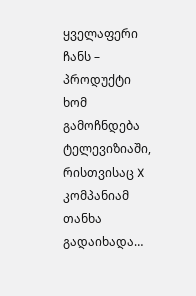ყველაფერი ჩანს – პროდუქტი ხომ გამოჩნდება ტელევიზიაში, რისთვისაც X კომპანიამ თანხა გადაიხადა…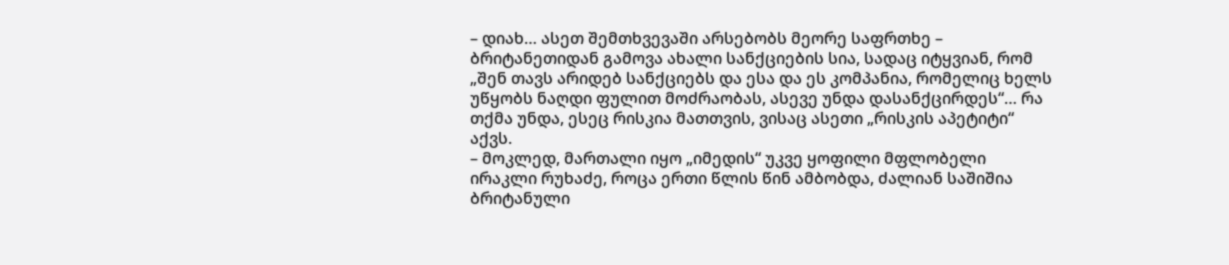– დიახ… ასეთ შემთხვევაში არსებობს მეორე საფრთხე – ბრიტანეთიდან გამოვა ახალი სანქციების სია, სადაც იტყვიან, რომ „შენ თავს არიდებ სანქციებს და ესა და ეს კომპანია, რომელიც ხელს უწყობს ნაღდი ფულით მოძრაობას, ასევე უნდა დასანქცირდეს“… რა თქმა უნდა, ესეც რისკია მათთვის, ვისაც ასეთი „რისკის აპეტიტი“ აქვს.
– მოკლედ, მართალი იყო „იმედის“ უკვე ყოფილი მფლობელი ირაკლი რუხაძე, როცა ერთი წლის წინ ამბობდა, ძალიან საშიშია ბრიტანული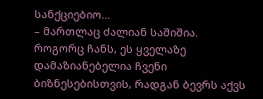სანქციებიო…
– მართლაც ძალიან საშიშია. როგორც ჩანს, ეს ყველაზე დამაზიანებელია ჩვენი ბიზნესებისთვის, რადგან ბევრს აქვს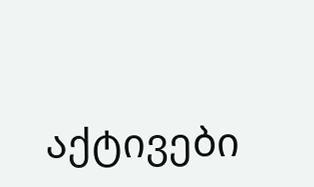აქტივები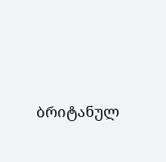ბრიტანულ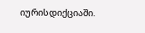იურისდიქციაში.